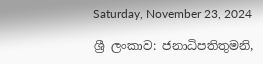Saturday, November 23, 2024

ශ්‍රී ලංකාව: ජනාධිපතිතුමනි,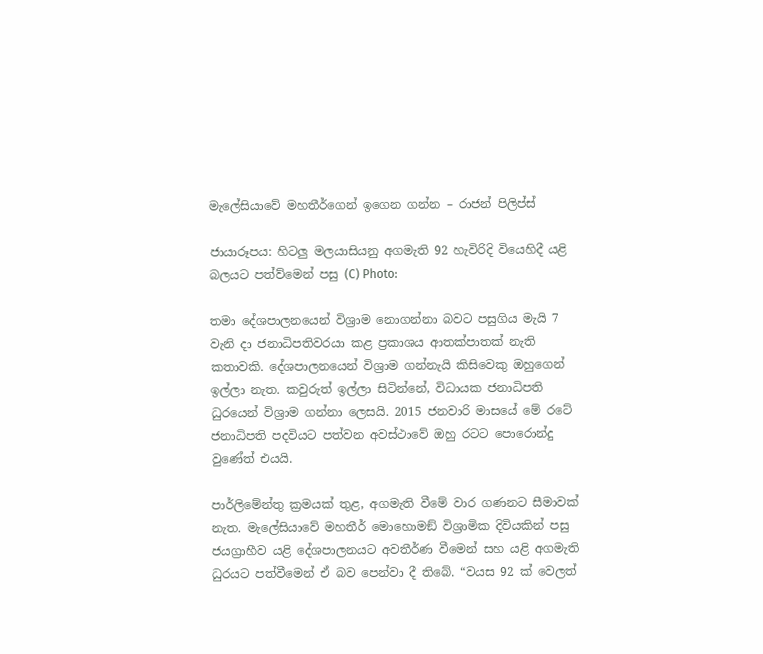මැලේසියාවේ මහතීර්ගෙන් ඉගෙන ගන්න – රාජන් පිලිප්ස්

ජායාරූපය: හිටලු මලයාසියනු අගමැති 92 හැවිරිදි වියෙහිදී යළි බලයට පත්ව්මෙන් පසු (C) Photo:

තමා දේශපාලනයෙන් විශ්‍රාම නොගන්නා බවට පසුගිය මැයි 7 වැනි දා ජනාධිපතිවරයා කළ ප්‍රකාශය ආතක්පාතක් නැති කතාවකි. දේශපාලනයෙන් විශ්‍රාම ගන්නැයි කිසිවෙකු ඔහුගෙන් ඉල්ලා නැත. කවුරුත් ඉල්ලා සිටින්නේ, විධායක ජනාධිපති ධුරයෙන් විශ්‍රාම ගන්නා ලෙසයි. 2015 ජනවාරි මාසයේ මේ රටේ ජනාධිපති පදවියට පත්වන අවස්ථාවේ ඔහු රටට පොරොන්දු වුණේත් එයයි.

පාර්ලිමේන්තු ක්‍රමයක් තුළ, අගමැති වීමේ වාර ගණනට සීමාවක් නැත. මැලේසියාවේ මහතීර් මොහොමඞ් විශ්‍රාමික දිවියකින් පසු ජයග්‍රාහීව යළි දේශපාලනයට අවතීර්ණ වීමෙන් සහ යළි අගමැති ධුරයට පත්වීමෙන් ඒ බව පෙන්වා දී තිබේ. “වයස 92 ක් වෙලත්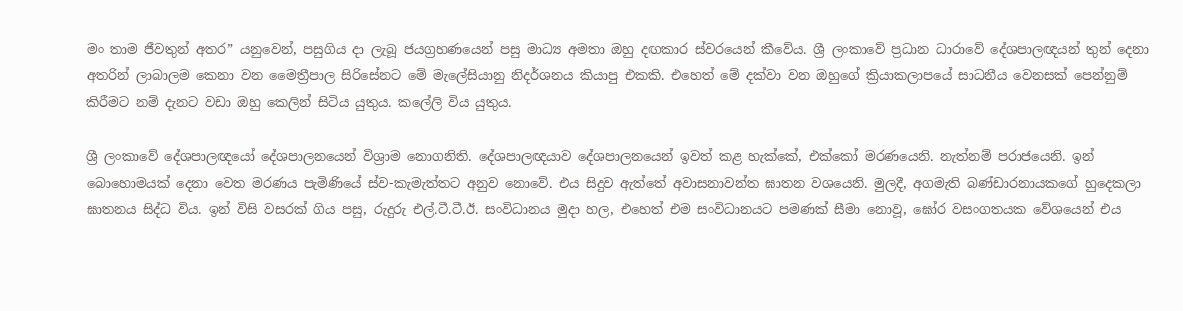මං තාම ජීවතුන් අතර” යනුවෙන්, පසුගිය දා ලැබූ ජයග්‍රහණයෙන් පසු මාධ්‍ය අමතා ඔහු දඟකාර ස්වරයෙන් කීවේය. ශ්‍රී ලංකාවේ ප්‍රධාන ධාරාවේ දේශපාලඥයන් තුන් දෙනා අතරින් ලාබාලම කෙනා වන මෛත්‍රීපාල සිරිසේනට මේ මැලේසියානු නිදර්ශනය කියාපු එකකි. එහෙත් මේ දක්වා වන ඔහුගේ ක්‍රියාකලාපයේ සාධනීය වෙනසක් පෙන්නුම් කිරීමට නම් දැනට වඩා ඔහු කෙලින් සිටිය යුතුය. කලේලි විය යුතුය.

ශ්‍රී ලංකාවේ දේශපාලඥයෝ දේශපාලනයෙන් විශ්‍රාම නොගනිති. දේශපාලඥයාව දේශපාලනයෙන් ඉවත් කළ හැක්කේ, එක්කෝ මරණයෙනි. නැත්නම් පරාජයෙනි. ඉන් බොහොමයක් දෙනා වෙත මරණය පැමිණියේ ස්ව-කැමැත්තට අනුව නොවේ. එය සිදුව ඇත්තේ අවාසනාවන්ත ඝාතන වශයෙනි. මුලදී, අගමැති බණ්ඩාරනායකගේ හුදෙකලා ඝාතනය සිද්ධ විය. ඉන් විසි වසරක් ගිය පසු, රුදුරු එල්.ටී.ටී.ඊ. සංවිධානය මුදා හල, එහෙත් එම සංවිධානයට පමණක් සීමා නොවූ, ඝෝර වසංගතයක වේශයෙන් එය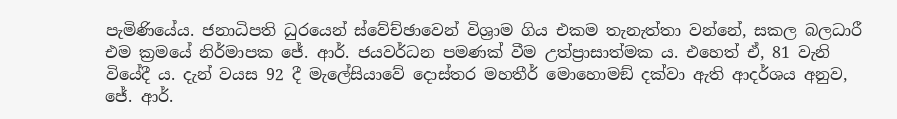පැමිණියේය. ජනාධිපති ධුරයෙන් ස්වේච්ඡාවෙන් විශ්‍රාම ගිය එකම තැනැත්තා වන්නේ, සකල බලධාරී එම ක්‍රමයේ නිර්මාපක ජේ. ආර්. ජයවර්ධන පමණක් වීම උත්ප්‍රාසාත්මක ය. එහෙත් ඒ, 81 වැනි වියේදී ය. දැන් වයස 92 දී මැලේසියාවේ දොස්තර මහතීර් මොහොමඞ් දක්වා ඇති ආදර්ශය අනුව, ජේ. ආර්.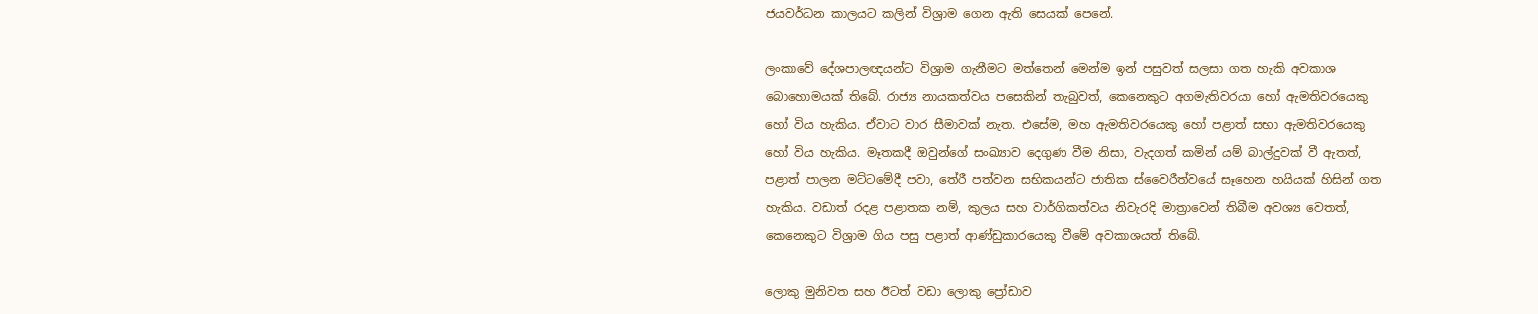ජයවර්ධන කාලයට කලින් විශ්‍රාම ගෙන ඇති සෙයක් පෙනේ.

ලංකාවේ දේශපාලඥයන්ට විශ්‍රාම ගැනීමට මත්තෙන් මෙන්ම ඉන් පසුවත් සලසා ගත හැකි අවකාශ බොහොමයක් තිබේ. රාජ්‍ය නායකත්වය පසෙකින් තැබුවත්, කෙනෙකුට අගමැතිවරයා හෝ ඇමතිවරයෙකු හෝ විය හැකිය. ඒවාට වාර සීමාවක් නැත. එසේම, මහ ඇමතිවරයෙකු හෝ පළාත් සභා ඇමතිවරයෙකු හෝ විය හැකිය. මෑතකදී ඔවුන්ගේ සංඛ්‍යාව දෙගුණ වීම නිසා, වැදගත් කමින් යම් බාල්දුවක් වී ඇතත්, පළාත් පාලන මට්ටමේදී පවා, තේරී පත්වන සභිකයන්ට ජාතික ස්වෛරීත්වයේ සෑහෙන හයියක් හිසින් ගත හැකිය. වඩාත් රදළ පළාතක නම්, කුලය සහ වාර්ගිකත්වය නිවැරදි මාත්‍රාවෙන් තිබීම අවශ්‍ය වෙතත්, කෙනෙකුට විශ්‍රාම ගිය පසු පළාත් ආණ්ඩුකාරයෙකු වීමේ අවකාශයත් තිබේ.

ලොකු මුනිවත සහ ඊටත් වඩා ලොකු ප්‍රෝඩාව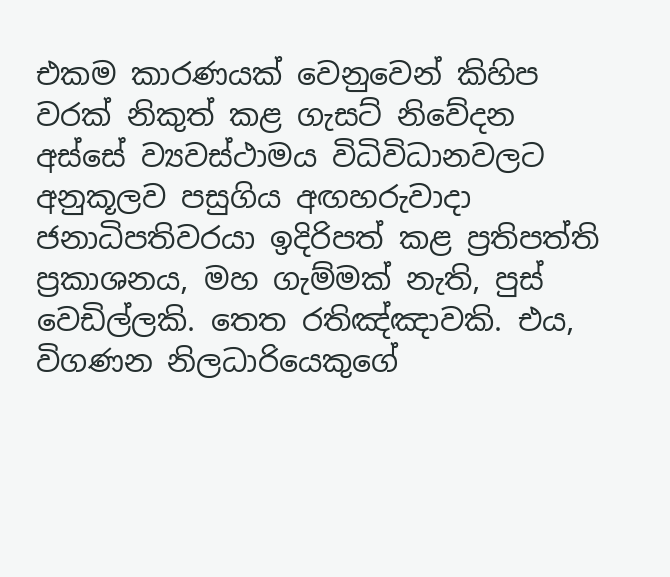එකම කාරණයක් වෙනුවෙන් කිහිප වරක් නිකුත් කළ ගැසට් නිවේදන අස්සේ ව්‍යවස්ථාමය විධිවිධානවලට අනුකූලව පසුගිය අඟහරුවාදා ජනාධිපතිවරයා ඉදිරිපත් කළ ප්‍රතිපත්ති ප්‍රකාශනය, මහ ගැම්මක් නැති, පුස් වෙඩිල්ලකි. තෙත රතිඤ්ඤාවකි. එය, විගණන නිලධාරියෙකුගේ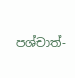පශ්චාත්-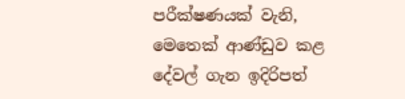පරීක්ෂණයක් වැනි, මෙතෙක් ආණ්ඩුව කළ දේවල් ගැන ඉදිරිපත්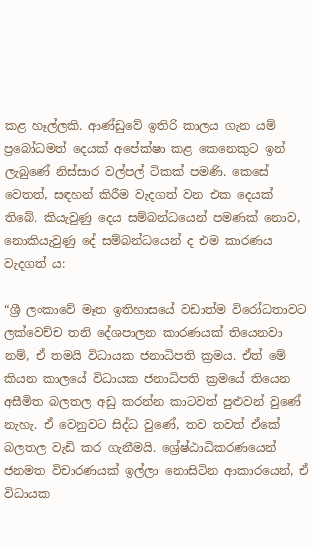කළ හෑල්ලකි. ආණ්ඩුවේ ඉතිරි කාලය ගැන යම් ප්‍රබෝධමත් දෙයක් අපේක්ෂා කළ කෙනෙකුට ඉන් ලැබුණේ නිස්සාර වල්පල් ටිකක් පමණි. කෙසේ වෙතත්, සඳහන් කිරීම වැදගත් වන එක දෙයක් තිබේ. කියැවුණු දෙය සම්බන්ධයෙන් පමණක් නොව, නොකියැවුණු දේ සම්බන්ධයෙන් ද එම කාරණය වැදගත් ය:

“ශ්‍රී ලංකාවේ මෑත ඉතිහාසයේ වඩාත්ම විරෝධතාවට ලක්වෙච්ච තනි දේශපාලන කාරණයක් තියෙනවා නම්, ඒ තමයි විධායක ජනාධිපති ක්‍රමය. ඒත් මේ කියන කාලයේ විධායක ජනාධිපති ක්‍රමයේ තියෙන අසීමිත බලතල අඩු කරන්න කාටවත් පුළුවන් වුණේ නැහැ. ඒ වෙනුවට සිද්ධ වුණේ, තව තවත් ඒකේ බලතල වැඩි කර ගැනීමයි. ශ්‍රේෂ්ඨාධිකරණයෙන් ජනමත විචාරණයක් ඉල්ලා නොසිටින ආකාරයෙන්, ඒ විධායක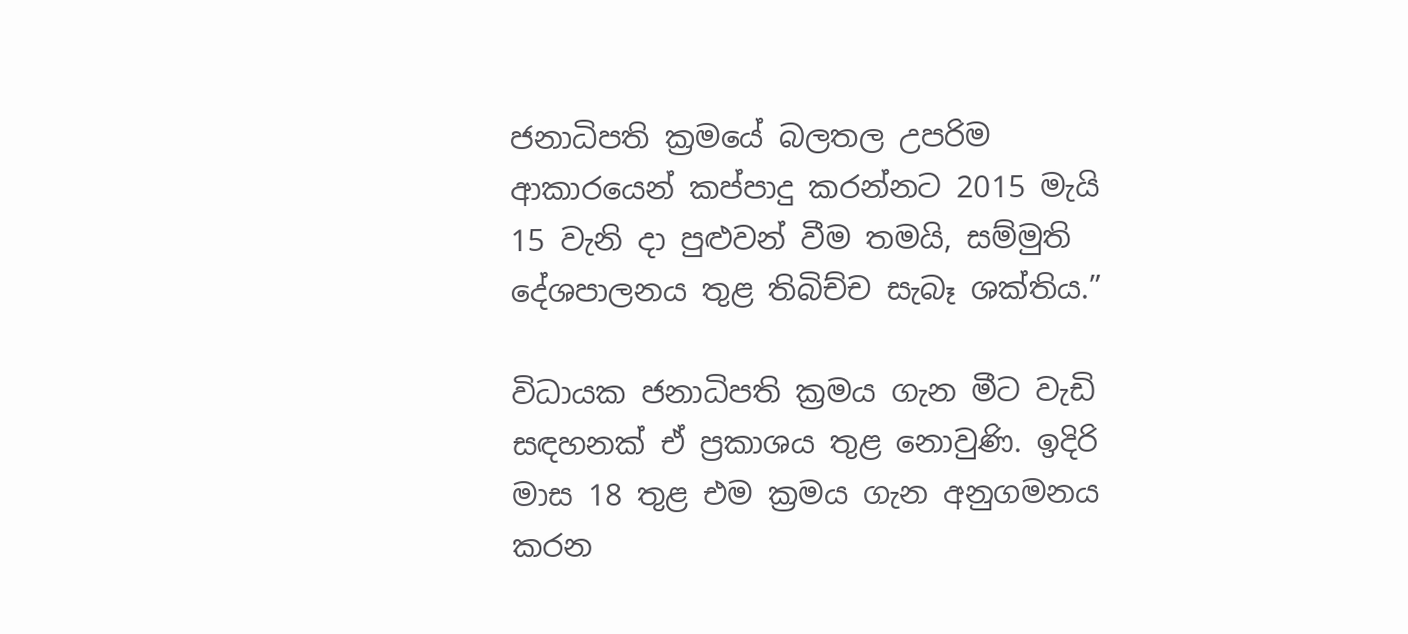ජනාධිපති ක්‍රමයේ බලතල උපරිම ආකාරයෙන් කප්පාදු කරන්නට 2015 මැයි 15 වැනි දා පුළුවන් වීම තමයි, සම්මුති දේශපාලනය තුළ තිබිච්ච සැබෑ ශක්තිය.”

විධායක ජනාධිපති ක්‍රමය ගැන මීට වැඩි සඳහනක් ඒ ප්‍රකාශය තුළ නොවුණි. ඉදිරි මාස 18 තුළ එම ක්‍රමය ගැන අනුගමනය කරන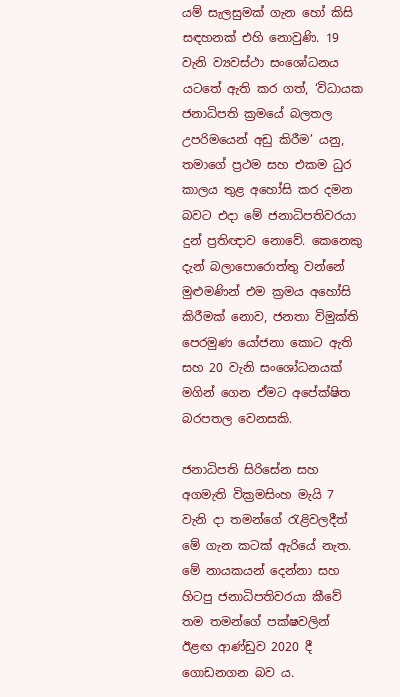යම් සැලසුමක් ගැන හෝ කිසි සඳහනක් එහි නොවුණි. 19 වැනි ව්‍යවස්ථා සංශෝධනය යටතේ ඇති කර ගත්, ‘විධායක ජනාධිපති ක්‍රමයේ බලතල උපරිමයෙන් අඩු කිරීම’ යනු, තමාගේ ප්‍රථම සහ එකම ධුර කාලය තුළ අහෝසි කර දමන බවට එදා මේ ජනාධිපතිවරයා දුන් ප්‍රතිඥාව නොවේ. කෙනෙකු දැන් බලාපොරොත්තු වන්නේ මුළුමණින් එම ක්‍රමය අහෝසි කිරීමක් නොව, ජනතා විමුක්ති පෙරමුණ යෝජනා කොට ඇති සහ 20 වැනි සංශෝධනයක් මගින් ගෙන ඒමට අපේක්ෂිත බරපතල වෙනසකි.

ජනාධිපති සිරිසේන සහ අගමැති වික්‍රමසිංහ මැයි 7 වැනි දා තමන්ගේ රැළිවලදීත් මේ ගැන කටක් ඇරියේ නැත. මේ නායකයන් දෙන්නා සහ හිටපු ජනාධිපතිවරයා කීවේ තම තමන්ගේ පක්ෂවලින් ඊළඟ ආණ්ඩුව 2020 දී ගොඩනගන බව ය.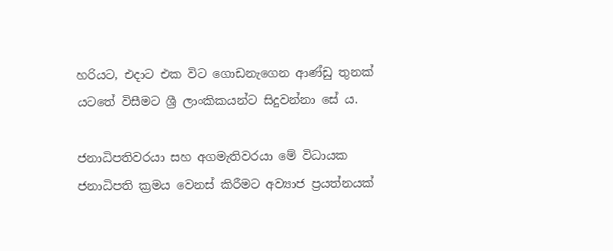හරියට, එදාට එක විට ගොඩනැගෙන ආණ්ඩු තුනක් යටතේ විසීමට ශ්‍රී ලාංකිකයන්ට සිදුවන්නා සේ ය.

ජනාධිපතිවරයා සහ අගමැතිවරයා මේ විධායක ජනාධිපති ක්‍රමය වෙනස් කිරීමට අව්‍යාජ ප්‍රයත්නයක්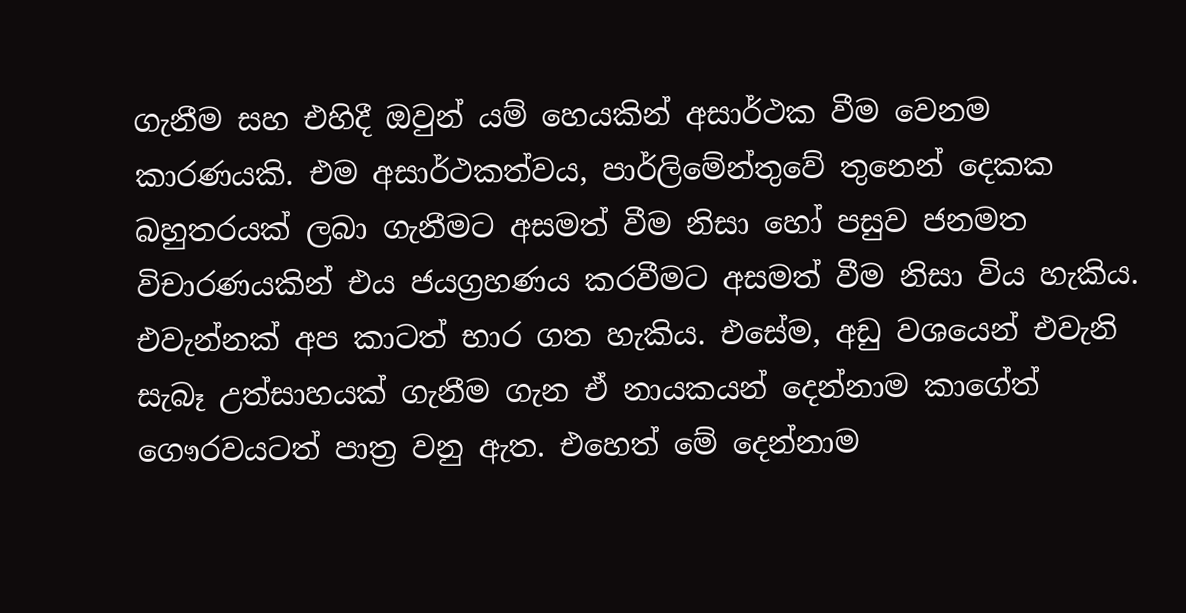ගැනීම සහ එහිදී ඔවුන් යම් හෙයකින් අසාර්ථක වීම වෙනම කාරණයකි. එම අසාර්ථකත්වය, පාර්ලිමේන්තුවේ තුනෙන් දෙකක බහුතරයක් ලබා ගැනීමට අසමත් වීම නිසා හෝ පසුව ජනමත විචාරණයකින් එය ජයග්‍රහණය කරවීමට අසමත් වීම නිසා විය හැකිය. එවැන්නක් අප කාටත් භාර ගත හැකිය. එසේම, අඩු වශයෙන් එවැනි සැබෑ උත්සාහයක් ගැනීම ගැන ඒ නායකයන් දෙන්නාම කාගේත් ගෞරවයටත් පාත්‍ර වනු ඇත. එහෙත් මේ දෙන්නාම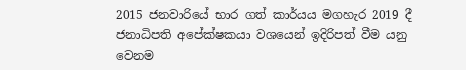2015 ජනවාරියේ භාර ගත් කාර්යය මගහැර 2019 දී ජනාධිපති අපේක්ෂකයා වශයෙන් ඉදිරිපත් වීම යනු වෙනම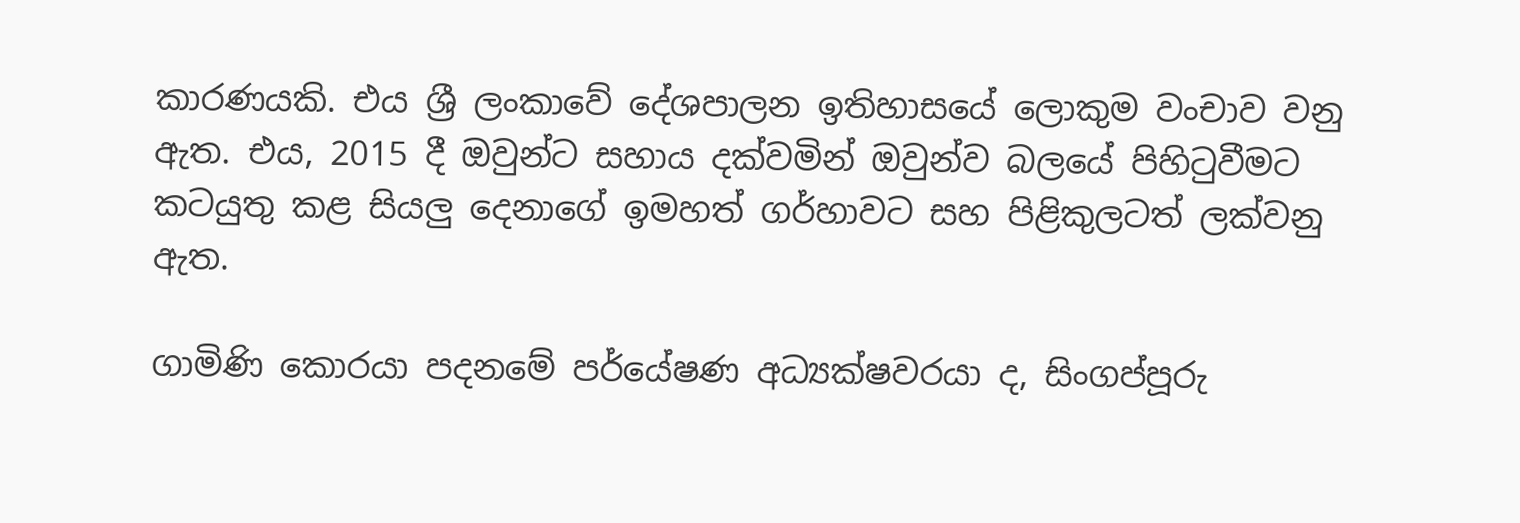කාරණයකි. එය ශ්‍රී ලංකාවේ දේශපාලන ඉතිහාසයේ ලොකුම වංචාව වනු ඇත. එය, 2015 දී ඔවුන්ට සහාය දක්වමින් ඔවුන්ව බලයේ පිහිටුවීමට කටයුතු කළ සියලු දෙනාගේ ඉමහත් ගර්හාවට සහ පිළිකුලටත් ලක්වනු ඇත.

ගාමිණි කොරයා පදනමේ පර්යේෂණ අධ්‍යක්ෂවරයා ද, සිංගප්පූරු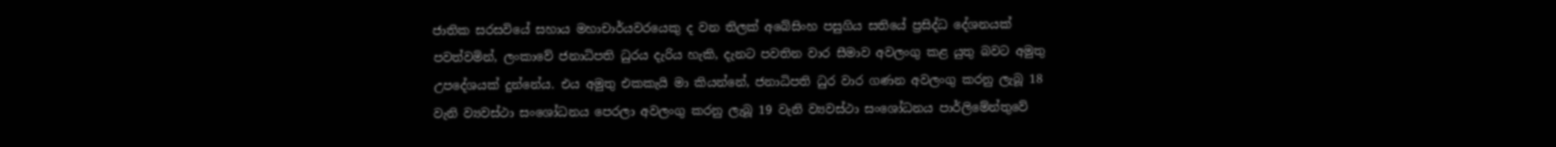ජාතික සරසවියේ සහාය මහාචාර්යවරයෙකු ද වන තිලක් අබේසිංහ පසුගිය සතියේ ප්‍රසිද්ධ දේශනයක් පවත්වමින්, ලංකාවේ ජනාධිපති ධුරය දැරිය හැකි, දැනට පවතින වාර සීමාව අවලංගු කළ යුතු බවට අමුතු උපදේශයක් දුන්නේය. එය අමුතු එකකැයි මා කියන්නේ, ජනාධිපති ධුර වාර ගණන අවලංගු කරනු ලැබූ 18 වැනි ව්‍යවස්ථා සංශෝධනය පෙරලා අවලංගු කරනු ලැබූ 19 වැනි ව්‍යවස්ථා සංශෝධනය පාර්ලිමේන්තුවේ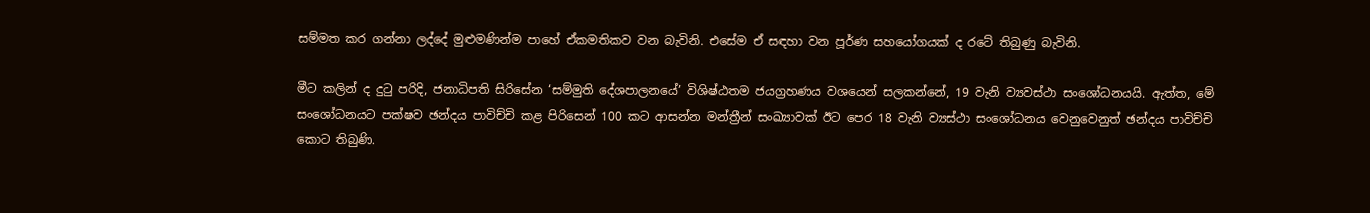සම්මත කර ගන්නා ලද්දේ මුළුමණින්ම පාහේ ඒකමතිකව වන බැවිනි. එසේම ඒ සඳහා වන පූර්ණ සහයෝගයක් ද රටේ තිබුණු බැවිනි.

මීට කලින් ද දුටු පරිදි, ජනාධිපති සිරිසේන ‘සම්මුති දේශපාලනයේ’ විශිෂ්ඨතම ජයග්‍රහණය වශයෙන් සලකන්නේ, 19 වැනි ව්‍යවස්ථා සංශෝධනයයි. ඇත්ත, මේ සංශෝධනයට පක්ෂව ඡන්දය පාවිච්චි කළ පිරිසෙන් 100 කට ආසන්න මන්ත්‍රීන් සංඛ්‍යාවක් ඊට පෙර 18 වැනි ව්‍යස්ථා සංශෝධනය වෙනුවෙනුත් ඡන්දය පාවිච්චි කොට තිබුණි.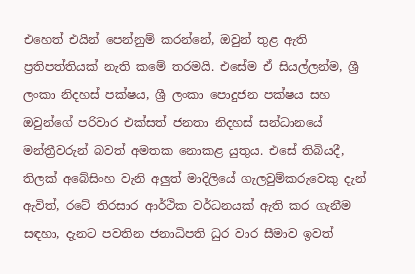එහෙත් එයින් පෙන්නුම් කරන්නේ, ඔවුන් තුළ ඇති ප්‍රතිපත්තියක් නැති කමේ තරමයි. එසේම ඒ සියල්ලන්ම, ශ්‍රී ලංකා නිදහස් පක්ෂය, ශ්‍රී ලංකා පොදුජන පක්ෂය සහ ඔවුන්ගේ පරිවාර එක්සත් ජනතා නිදහස් සන්ධානයේ මන්ත්‍රීවරුන් බවත් අමතක නොකළ යුතුය. එසේ තිබියදී, තිලක් අබේසිංහ වැනි අලුත් මාදිලියේ ගැලවුම්කරුවෙකු දැන් ඇවිත්, රටේ තිරසාර ආර්ථික වර්ධනයක් ඇති කර ගැනීම සඳහා, දැනට පවතින ජනාධිපති ධුර වාර සීමාව ඉවත්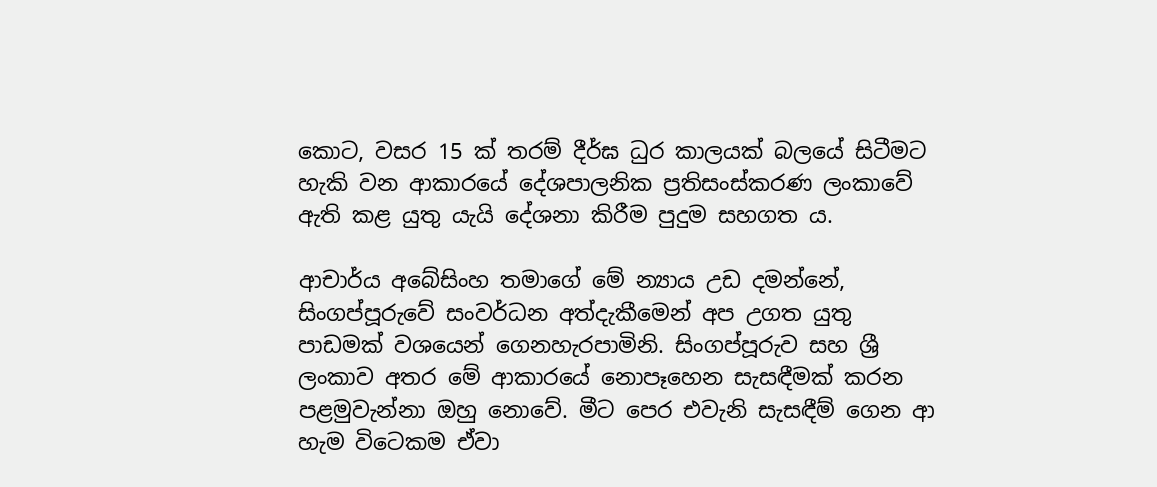කොට, වසර 15 ක් තරම් දීර්ඝ ධුර කාලයක් බලයේ සිටීමට හැකි වන ආකාරයේ දේශපාලනික ප්‍රතිසංස්කරණ ලංකාවේ ඇති කළ යුතු යැයි දේශනා කිරීම පුදුම සහගත ය.

ආචාර්ය අබේසිංහ තමාගේ මේ න්‍යාය උඩ දමන්නේ, සිංගප්පූරුවේ සංවර්ධන අත්දැකීමෙන් අප උගත යුතු පාඩමක් වශයෙන් ගෙනහැරපාමිනි. සිංගප්පූරුව සහ ශ්‍රී ලංකාව අතර මේ ආකාරයේ නොපෑහෙන සැසඳීමක් කරන පළමුවැන්නා ඔහු නොවේ. මීට පෙර එවැනි සැසඳීම් ගෙන ආ හැම විටෙකම ඒවා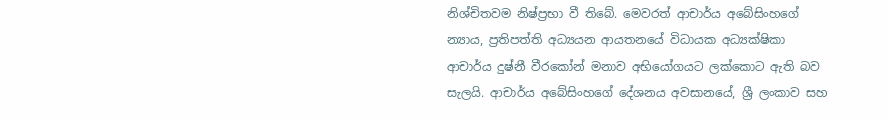නිශ්චිතවම නිෂ්ප්‍රභා වී තිබේ. මෙවරත් ආචාර්ය අබේසිංහගේ න්‍යාය, ප්‍රතිපත්ති අධ්‍යයන ආයතනයේ විධායක අධ්‍යක්ෂිකා ආචාර්ය දුෂ්නී වීරකෝන් මනාව අභියෝගයට ලක්කොට ඇති බව සැලයි. ආචාර්ය අබේසිංහගේ දේශනය අවසානයේ, ශ්‍රී ලංකාව සහ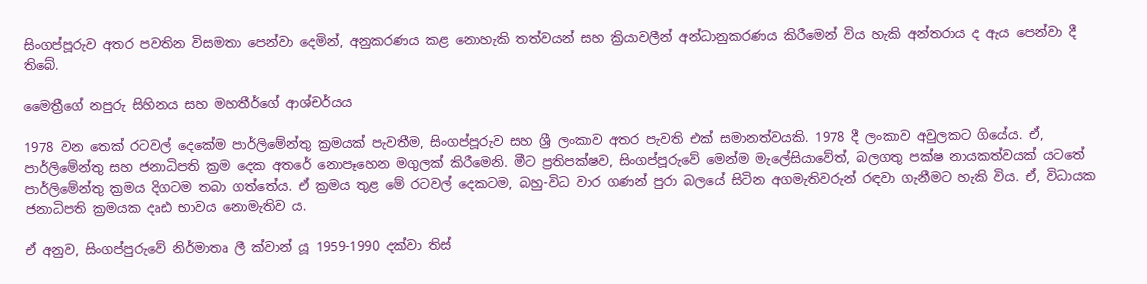සිංගප්පූරුව අතර පවතින විසමතා පෙන්වා දෙමින්, අනුකරණය කළ නොහැකි තත්වයන් සහ ක්‍රියාවලීන් අන්ධානුකරණය කිරීමෙන් විය හැකි අන්තරාය ද ඇය පෙන්වා දී තිබේ.

මෛත්‍රීගේ නපුරු සිහිනය සහ මහතීර්ගේ ආශ්චර්යය

1978 වන තෙක් රටවල් දෙකේම පාර්ලිමේන්තු ක්‍රමයක් පැවතීම, සිංගප්පූරුව සහ ශ්‍රී ලංකාව අතර පැවති එක් සමානත්වයකි. 1978 දී ලංකාව අවුලකට ගියේය. ඒ, පාර්ලිමේන්තු සහ ජනාධිපති ක්‍රම දෙක අතරේ නොපෑහෙන මගුලක් කිරීමෙනි. මීට ප්‍රතිපක්ෂව, සිංගප්පූරුවේ මෙන්ම මැලේසියාවේත්, බලගතු පක්ෂ නායකත්වයක් යටතේ පාර්ලිමේන්තු ක්‍රමය දිගටම තබා ගත්තේය. ඒ ක්‍රමය තුළ මේ රටවල් දෙකටම, බහු-විධ වාර ගණන් පුරා බලයේ සිටින අගමැතිවරුන් රඳවා ගැනීමට හැකි විය. ඒ, විධායක ජනාධිපති ක්‍රමයක දෘඪ භාවය නොමැතිව ය.

ඒ අනුව, සිංගප්පුරුවේ නිර්මාතෘ ලී ක්වාන් යූ 1959-1990 දක්වා තිස්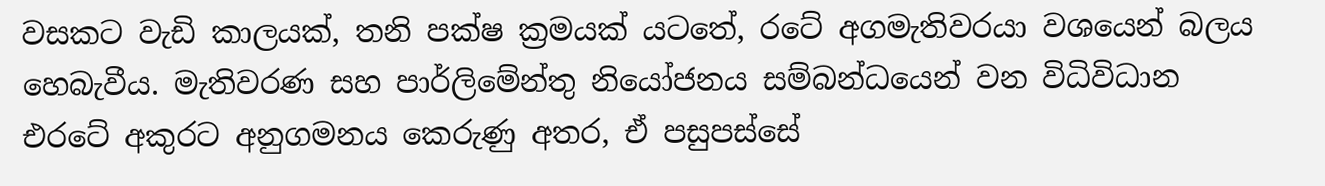වසකට වැඩි කාලයක්, තනි පක්ෂ ක්‍රමයක් යටතේ, රටේ අගමැතිවරයා වශයෙන් බලය හෙබැවීය. මැතිවරණ සහ පාර්ලිමේන්තු නියෝජනය සම්බන්ධයෙන් වන විධිවිධාන එරටේ අකුරට අනුගමනය කෙරුණු අතර, ඒ පසුපස්සේ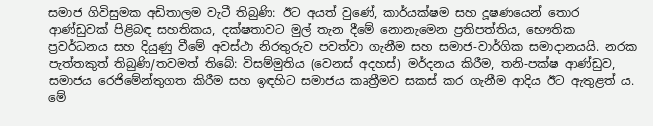සමාජ ගිවිසුමක අඩිතාලම වැටී තිබුණි: ඊට අයත් වුණේ, කාර්යක්ෂම සහ දූෂණයෙන් තොර ආණ්ඩුවක් පිළිබඳ සහතිකය, දක්ෂතාවට මුල් තැන දීමේ නොනැමෙන ප්‍රතිපත්තිය, භෞතික ප්‍රවර්ධනය සහ දියුණු වීමේ අවස්ථා නිරතුරුව පවත්වා ගැනීම සහ සමාජ-වාර්ගික සමාදානයයි. නරක පැත්තකුත් තිබුණි/තවමත් තිබේ: විසම්මුතිය (වෙනස් අදහස්) මර්දනය කිරීම, තනි-පක්ෂ ආණ්ඩුව, සමාජය රෙජිමේන්තුගත කිරීම සහ ඉඳහිට සමාජය කෘත්‍රීමව සකස් කර ගැනීම ආදිය ඊට ඇතුළත් ය. මේ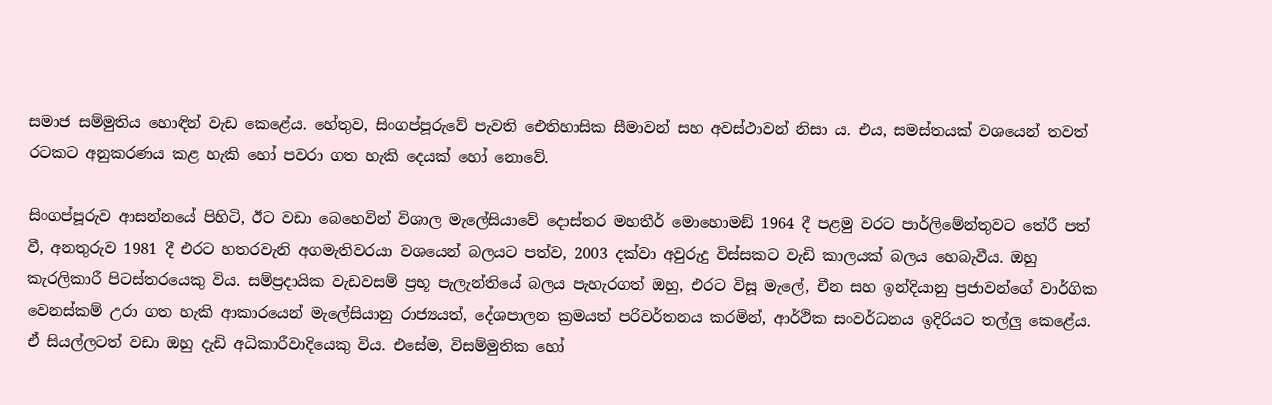සමාජ සම්මුතිය හොඳින් වැඩ කෙළේය. හේතුව, සිංගප්පූරුවේ පැවති ඓතිහාසික සීමාවන් සහ අවස්ථාවන් නිසා ය. එය, සමස්තයක් වශයෙන් තවත් රටකට අනුකරණය කළ හැකි හෝ පවරා ගත හැකි දෙයක් හෝ නොවේ.

සිංගප්පූරුව ආසන්නයේ පිහිටි, ඊට වඩා බෙහෙවින් විශාල මැලේසියාවේ දොස්තර මහතීර් මොහොමඞ් 1964 දී පළමු වරට පාර්ලිමේන්තුවට තේරී පත් වී, අනතුරුව 1981 දී එරට හතරවැනි අගමැතිවරයා වශයෙන් බලයට පත්ව, 2003 දක්වා අවුරුදු විස්සකට වැඩි කාලයක් බලය හෙබැවීය. ඔහු කැරලිකාරී පිටස්තරයෙකු විය. සම්ප්‍රදායික වැඩවසම් ප්‍රභූ පැලැන්තියේ බලය පැහැරගත් ඔහු, එරට විසූ මැලේ, චීන සහ ඉන්දියානු ප්‍රජාවන්ගේ වාර්ගික වෙනස්කම් උරා ගත හැකි ආකාරයෙන් මැලේසියානු රාජ්‍යයත්, දේශපාලන ක්‍රමයත් පරිවර්තනය කරමින්, ආර්ථික සංවර්ධනය ඉදිරියට තල්ලු කෙළේය. ඒ සියල්ලටත් වඩා ඔහු දැඩි අධිකාරීවාදියෙකු විය. එසේම, විසම්මුතික හෝ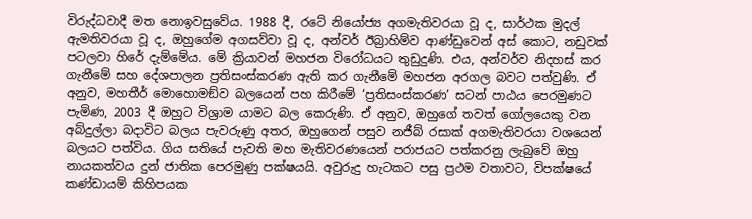විරුද්ධවාදී මත නොඉවසුවේය. 1988 දී, රටේ නියෝජ්‍ය අගමැතිවරයා වූ ද, සාර්ථක මුදල් ඇමතිවරයා වූ ද, ඔහුගේම අගසව්වා වූ ද, අන්වර් ඊබ්‍රාහිම්ව ආණ්ඩුවෙන් අස් කොට, නඩුවක් පටලවා හිරේ දැම්මේය. මේ ක්‍රියාවන් මහජන විරෝධයට තුඩුදුණි. එය, අන්වර්ව නිදහස් කර ගැනීමේ සහ දේශපාලන ප්‍රතිසංස්කරණ ඇති කර ගැනීමේ මහජන අරගල බවට පත්වුණි. ඒ අනුව, මහතීර් මොහොමඞ්ව බලයෙන් පහ කිරීමේ ‘ප්‍රතිසංස්කරණ’ සටන් පාඨය පෙරමුණට පැමිණ, 2003 දී ඔහුට විශ්‍රාම යාමට බල කෙරුණි. ඒ අනුව, ඔහුගේ තවත් ගෝලයෙකු වන අබ්දුල්ලා බදාවිට බලය පැවරුණු අතර, ඔහුගෙන් පසුව නජීබ් රසාක් අගමැතිවරයා වශයෙන් බලයට පත්විය. ගිය සතියේ පැවති මහ මැතිවරණයෙන් පරාජයට පත්කරනු ලැබුවේ ඔහු නායකත්වය දුන් ජාතික පෙරමුණු පක්ෂයයි. අවුරුදු හැටකට පසු ප්‍රථම වතාවට, විපක්ෂයේ කණ්ඩායම් කිහිපයක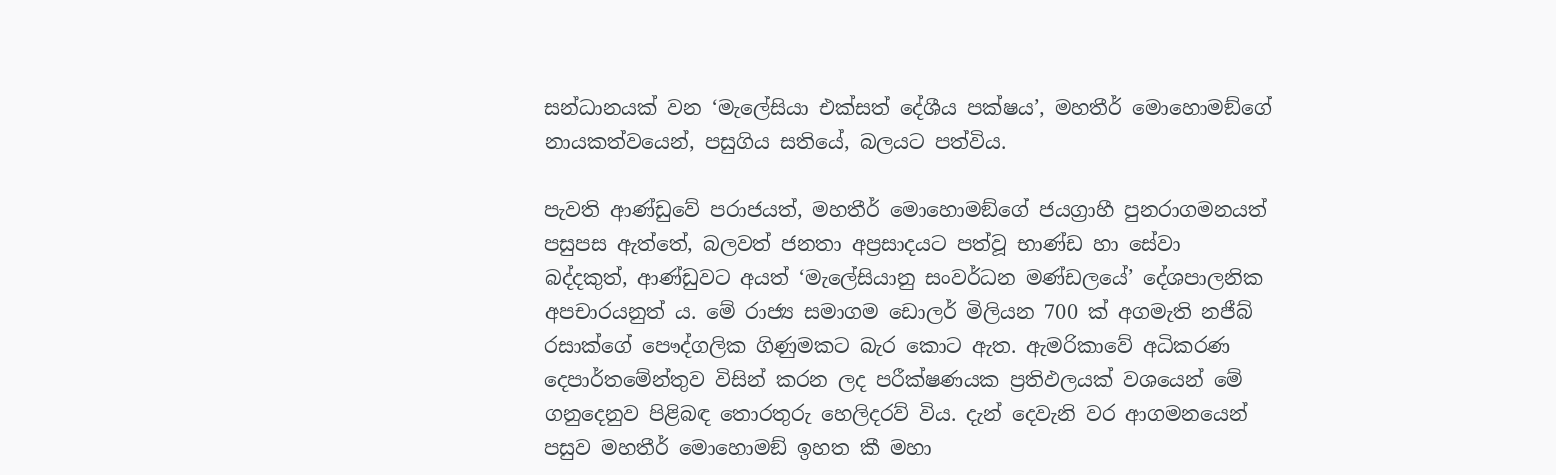සන්ධානයක් වන ‘මැලේසියා එක්සත් දේශීය පක්ෂය’, මහතීර් මොහොමඞ්ගේ නායකත්වයෙන්, පසුගිය සතියේ, බලයට පත්විය.

පැවති ආණ්ඩුවේ පරාජයත්, මහතීර් මොහොමඞ්ගේ ජයග්‍රාහී පුනරාගමනයත් පසුපස ඇත්තේ, බලවත් ජනතා අප්‍රසාදයට පත්වූ භාණ්ඩ හා සේවා බද්දකුත්, ආණ්ඩුවට අයත් ‘මැලේසියානු සංවර්ධන මණ්ඩලයේ’ දේශපාලනික අපචාරයනුත් ය. මේ රාජ්‍ය සමාගම ඩොලර් මිලියන 700 ක් අගමැති නජීබ් රසාක්ගේ පෞද්ගලික ගිණුමකට බැර කොට ඇත. ඇමරිකාවේ අධිකරණ දෙපාර්තමේන්තුව විසින් කරන ලද පරීක්ෂණයක ප්‍රතිඵලයක් වශයෙන් මේ ගනුදෙනුව පිළිබඳ තොරතුරු හෙලිදරව් විය. දැන් දෙවැනි වර ආගමනයෙන් පසුව මහතීර් මොහොමඞ් ඉහත කී මහා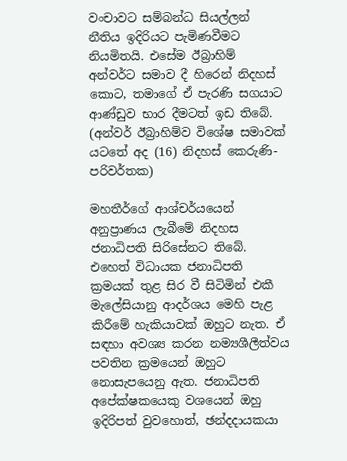වංචාවට සම්බන්ධ සියල්ලන් නීතිය ඉදිරියට පැමිණවීමට නියමිතයි. එසේම ඊබ්‍රාහිම් අන්වර්ට සමාව දී හිරෙන් නිදහස් කොට, තමාගේ ඒ පැරණි සගයාට ආණ්ඩුව භාර දීමටත් ඉඩ තිබේ. (අන්වර් ඊබ්‍රාහිම්ව විශේෂ සමාවක් යටතේ අද (16) නිදහස් කෙරුණි-පරිවර්තක)

මහතීර්ගේ ආශ්චර්යයෙන් අනුප්‍රාණය ලැබීමේ නිදහස ජනාධිපති සිරිසේනට තිබේ. එහෙත් විධායක ජනාධිපති ක්‍රමයක් තුළ සිර වී සිටිමින් එකී මැලේසියානු ආදර්ශය මෙහි පැළ කිරීමේ හැකියාවක් ඔහුට නැත. ඒ සඳහා අවශ්‍ය කරන නම්‍යශීලීත්වය පවතින ක්‍රමයෙන් ඔහුට නොසැපයෙනු ඇත. ජනාධිපති අපේක්ෂකයෙකු වශයෙන් ඔහු ඉදිරිපත් වුවහොත්, ඡන්දදායකයා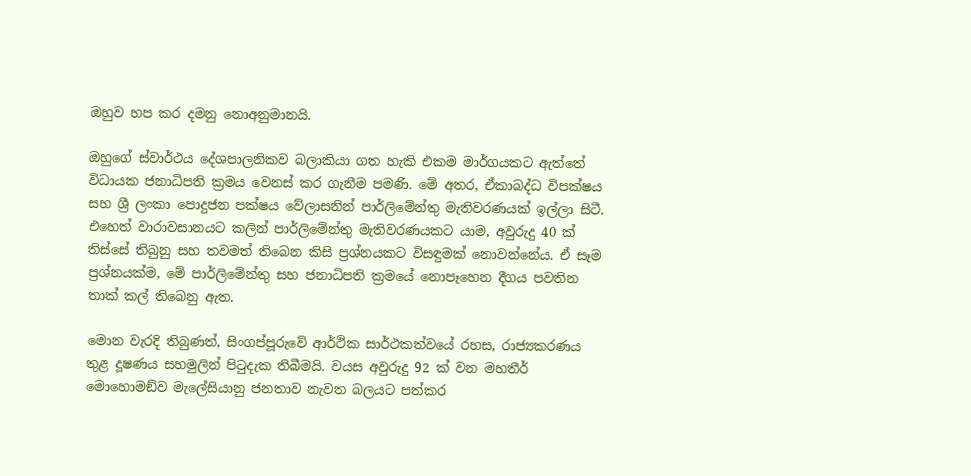ඔහුව හප කර දමනු නොඅනුමානයි.

ඔහුගේ ස්වාර්ථය දේශපාලනිකව බලාකියා ගත හැකි එකම මාර්ගයකට ඇත්තේ විධායක ජනාධිපති ක්‍රමය වෙනස් කර ගැනීම පමණි. මේ අතර, ඒකාබද්ධ විපක්ෂය සහ ශ්‍රී ලංකා පොදුජන පක්ෂය වේලාසනින් පාර්ලිමේන්තු මැතිවරණයක් ඉල්ලා සිටී. එහෙත් වාරාවසානයට කලින් පාර්ලිමේන්තු මැතිවරණයකට යාම, අවුරුදු 40 ක් තිස්සේ තිබුනු සහ තවමත් තිබෙන කිසි ප්‍රශ්නයකට විසඳුමක් නොවන්නේය. ඒ සෑම ප්‍රශ්නයක්ම, මේ පාර්ලිමේන්තු සහ ජනාධිපති ක්‍රමයේ නොපෑහෙන දීගය පවතින තාක් කල් තිබෙනු ඇත.

මොන වැරදි තිබුණත්, සිංගප්පූරුවේ ආර්ථික සාර්ථකත්වයේ රහස, රාජ්‍යකරණය තුළ දූෂණය සහමුලින් පිටුදැක තිබීමයි. වයස අවුරුදු 92 ක් වන මහතීර් මොහොමඞ්ව මැලේසියානු ජනතාව නැවත බලයට පත්කර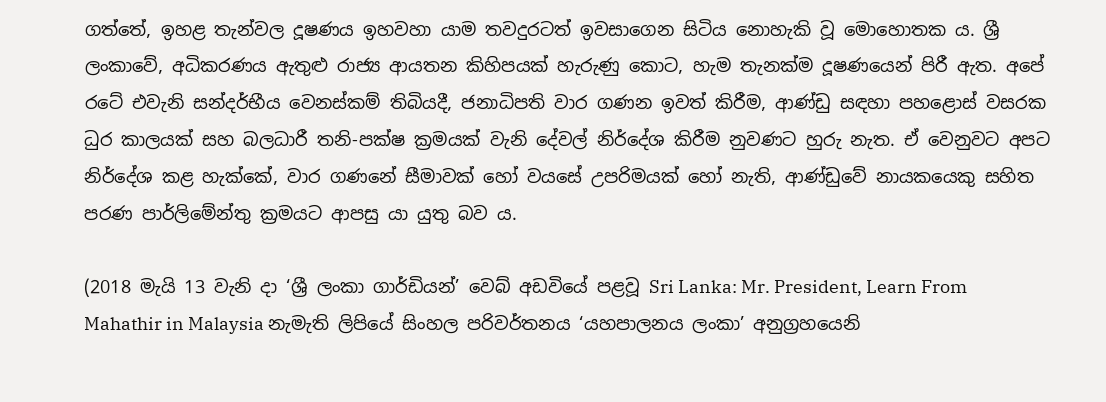ගත්තේ, ඉහළ තැන්වල දූෂණය ඉහවහා යාම තවදුරටත් ඉවසාගෙන සිටිය නොහැකි වූ මොහොතක ය. ශ්‍රී ලංකාවේ, අධිකරණය ඇතුළු රාජ්‍ය ආයතන කිහිපයක් හැරුණු කොට, හැම තැනක්ම දූෂණයෙන් පිරී ඇත. අපේ රටේ එවැනි සන්දර්භීය වෙනස්කම් තිබියදී, ජනාධිපති වාර ගණන ඉවත් කිරීම, ආණ්ඩු සඳහා පහළොස් වසරක ධුර කාලයක් සහ බලධාරී තනි-පක්ෂ ක්‍රමයක් වැනි දේවල් නිර්දේශ කිරීම නුවණට හුරු නැත. ඒ වෙනුවට අපට නිර්දේශ කළ හැක්කේ, වාර ගණනේ සීමාවක් හෝ වයසේ උපරිමයක් හෝ නැති, ආණ්ඩුවේ නායකයෙකු සහිත පරණ පාර්ලිමේන්තු ක්‍රමයට ආපසු යා යුතු බව ය.

(2018 මැයි 13 වැනි දා ‘ශ්‍රී ලංකා ගාර්ඩියන්’ වෙබ් අඩවියේ පළවූ Sri Lanka: Mr. President, Learn From Mahathir in Malaysia නැමැති ලිපියේ සිංහල පරිවර්තනය ‘යහපාලනය ලංකා’ අනුග්‍රහයෙනි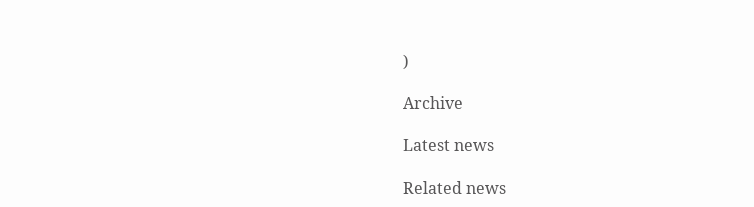)

Archive

Latest news

Related news